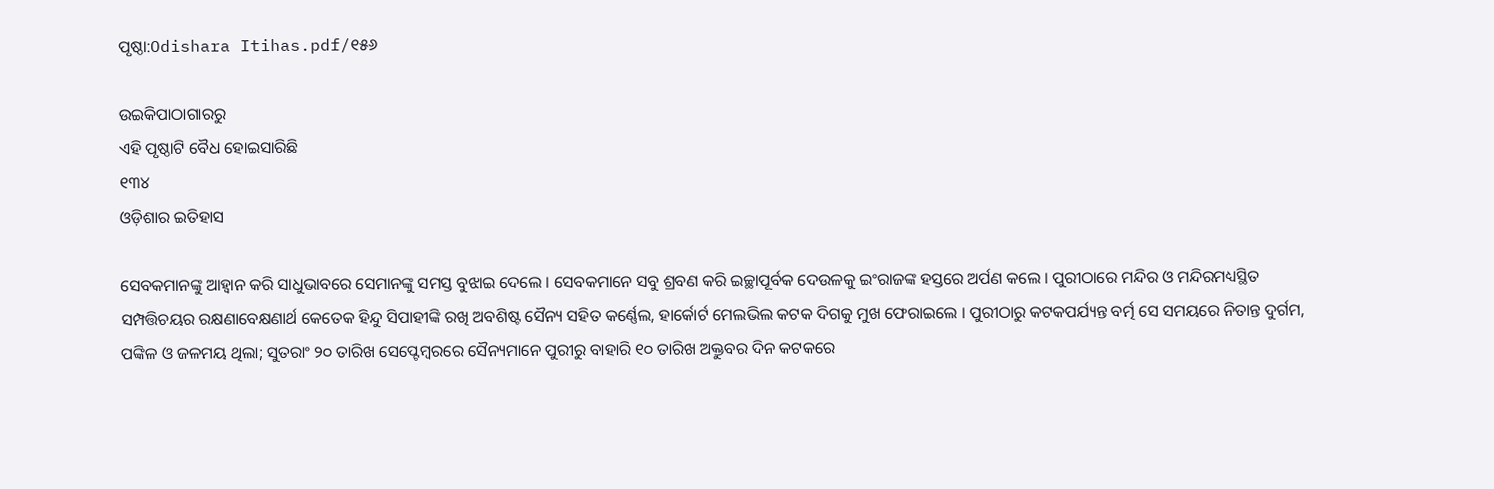ପୃଷ୍ଠା:Odishara Itihas.pdf/୧୫୬

ଉଇକିପାଠାଗାର‌ରୁ
ଏହି ପୃଷ୍ଠାଟି ବୈଧ ହୋଇସାରିଛି
୧୩୪
ଓଡ଼ିଶାର ଇତିହାସ

ସେବକମାନଙ୍କୁ ଆହ୍ୱାନ କରି ସାଧୁଭାବରେ ସେମାନଙ୍କୁ ସମସ୍ତ ବୁଝାଇ ଦେଲେ । ସେବକମାନେ ସବୁ ଶ୍ରବଣ କରି ଇଚ୍ଛାପୂର୍ବକ ଦେଉଳକୁ ଇଂରାଜଙ୍କ ହସ୍ତରେ ଅର୍ପଣ କଲେ । ପୁରୀଠାରେ ମନ୍ଦିର ଓ ମନ୍ଦିରମଧ୍ୟସ୍ଥିତ ସମ୍ପତ୍ତିଚୟର ରକ୍ଷଣାବେକ୍ଷଣାର୍ଥ କେତେକ ହିନ୍ଦୁ ସିପାହୀଙ୍କି ରଖି ଅବଶିଷ୍ଟ ସୈନ୍ୟ ସହିତ କର୍ଣ୍ଣେଲ, ହାର୍କୋର୍ଟ ମେଲଭିଲ କଟକ ଦିଗକୁ ମୁଖ ଫେରାଇଲେ । ପୁରୀଠାରୁ କଟକପର୍ଯ୍ୟନ୍ତ ବର୍ତ୍ମ ସେ ସମୟରେ ନିତାନ୍ତ ଦୁର୍ଗମ, ପଙ୍କିଳ ଓ ଜଳମୟ ଥିଲା; ସୁତରାଂ ୨୦ ତାରିଖ ସେପ୍ଟେମ୍ବରରେ ସୈନ୍ୟମାନେ ପୁରୀରୁ ବାହାରି ୧୦ ତାରିଖ ଅକ୍ତୁବର ଦିନ କଟକରେ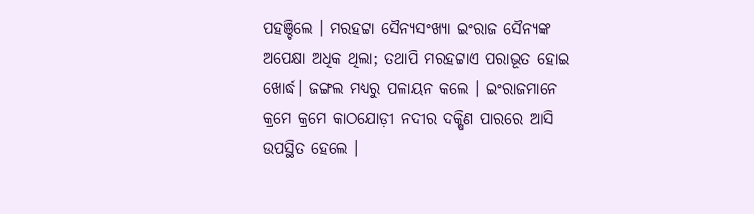ପହଞ୍ଚିଲେ । ମରହଟ୍ଟା ସୈନ୍ୟସଂଖ୍ୟା ଇଂରାଜ ସୈନ୍ୟଙ୍କ ଅପେକ୍ଷା ଅଧିକ ଥିଲା; ତଥାପି ମରହଟ୍ଟାଏ ପରାଭୂତ ହୋଇ ଖୋର୍ଦ୍ଧ। ଜଙ୍ଗଲ ମଧ୍ୟରୁ ପଳାୟନ କଲେ । ଇଂରାଜମାନେ କ୍ରମେ କ୍ରମେ କାଠ‌ଯୋଡ଼ୀ ନ‌ଦୀର ଦକ୍ଷିଣ ପାରରେ ଆସି ଉପସ୍ଥିତ ହେଲେ ।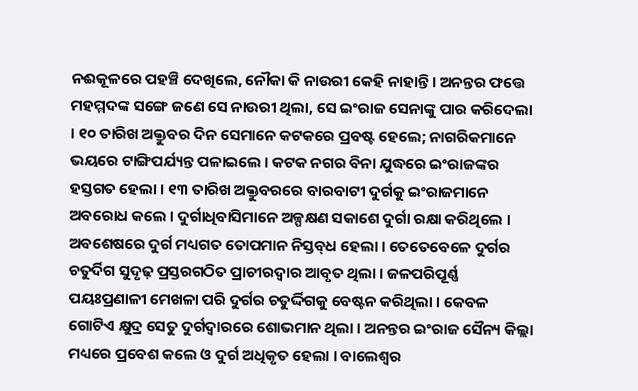ନଈକୂଳରେ ପହଞ୍ଚି ଦେଖିଲେ, ନୌକା କି ନାଉରୀ କେହି ନାହାନ୍ତି । ଅନନ୍ତର ଫତ୍ତେ ମହମ୍ମଦଙ୍କ ସଙ୍ଗେ ଜଣେ ସେ ନାଉରୀ ଥିଲା, ସେ ଇଂରାଜ ସେନାଙ୍କୁ ପାର କରିଦେଲା । ୧୦ ତାରିଖ ଅକ୍ତୁବର ଦିନ ସେମାନେ କଟକରେ ପ୍ରବଷ୍ଟ ହେଲେ; ନାଗରିକମାନେ ଭୟରେ ଟାଙ୍ଗିପର୍ଯ୍ୟନ୍ତ ପଳାଇଲେ । କଟକ ନଗର ବିନା ଯୁଦ୍ଧରେ ଇଂରାଜଙ୍କର ହସ୍ତଗତ ହେଲା । ୧୩ ତାରିଖ ଅକ୍ତୁବରରେ ବାରବାଟୀ ଦୁର୍ଗକୁ ଇଂରାଜମାନେ ଅବରୋଧ କଲେ । ଦୁର୍ଗାଧିବାସିମାନେ ଅଳ୍ପକ୍ଷଣ ସକାଶେ ଦୁର୍ଗା ରକ୍ଷା କରିଥିଲେ । ଅବଶେଷରେ ଦୁର୍ଗ ମଧ୍ୟଗତ ତୋପମାନ ନିସ୍ତବ୍‌ଧ ହେଲା । ତେତେବେଳେ ଦୁର୍ଗର ଚତୁର୍ଦିଗ ସୁଦୃଢ଼ ପ୍ରସ୍ତରଗଠିତ ପ୍ରାଚୀରଦ୍ୱାର ଆବୃତ ଥିଲା । ଜଳପରିପୂର୍ଣ୍ଣ ପୟଃପ୍ରଣାଳୀ ମେଖଳା ପରି ଦୁର୍ଗର ଚତୁର୍ଦ୍ଦିଗକୁ ବେଷ୍ଟନ କରିଥିଲା । କେବଳ ଗୋଟିଏ କ୍ଷୁଦ୍ର ସେତୁ ଦୁର୍ଗଦ୍ୱାରରେ ଶୋଭମାନ ଥିଲା । ଅନନ୍ତର ଇଂରାଜ ସୈନ୍ୟ କିଲ୍ଲା ମଧ୍ୟରେ ପ୍ରବେଶ କଲେ ଓ ଦୁର୍ଗ ଅଧିକୃତ ହେଲା । ବାଲେଶ୍ୱର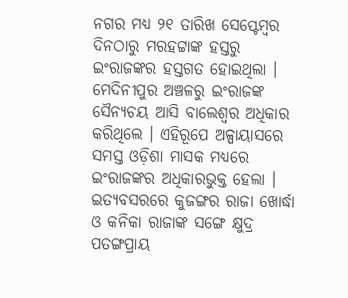ନଗର ମଧ୍ୟ ୨୧ ତାରିଖ ସେପ୍ଟେମ୍ବର ଦିନଠାରୁ ମରହଟ୍ଟାଙ୍କ ହସ୍ତରୁ ଇଂରାଜଙ୍କର ହସ୍ତଗତ ହୋଇଥିଲା । ମେଦିନୀପୁର ଅଞ୍ଚଳରୁ ଇଂରାଜଙ୍କ ସୈନ୍ୟଚୟ ଆସି ବାଲେଶ୍ୱର ଅଧିକାର କରିଥିଲେ । ଏହିରୂପେ ଅଳ୍ପାୟାସରେ ସମସ୍ତ ଓଡ଼ିଶା ମାସକ ମଧ୍ୟରେ ଇଂରାଜଙ୍କର ଅଧିକାରଭୁକ୍ତ ହେଲା । ଇତ୍ୟବସରରେ କୁଜଙ୍ଗର ରାଜା ଖୋର୍ଦ୍ଧା ଓ କନିକା ରାଜାଙ୍କ ସଙ୍ଗେ କ୍ଷୁଦ୍ର ପତଙ୍ଗପ୍ରାୟ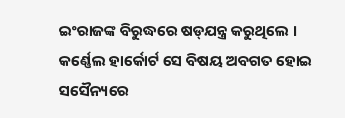ଇଂରାଜଙ୍କ ବିରୁଦ୍ଧରେ ଷଡ୍‌ଯନ୍ତ୍ର କରୁଥିଲେ । କର୍ଣ୍ଣେଲ ହାର୍କୋର୍ଟ ସେ ବିଷୟ ଅବଗତ ହୋଇ ସସୈନ୍ୟରେ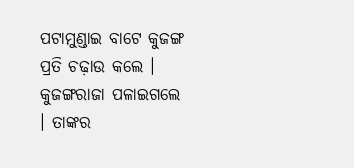ପଟାମୁଣ୍ଡାଇ ବାଟେ କୁଜଙ୍ଗ ପ୍ରତି ଚଢ଼ାଉ କଲେ । କୁଜଙ୍ଗରାଜା ପଳାଇଗଲେ । ତାଙ୍କର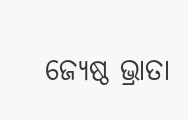ଜ୍ୟେଷ୍ଠ ଭ୍ରାତା